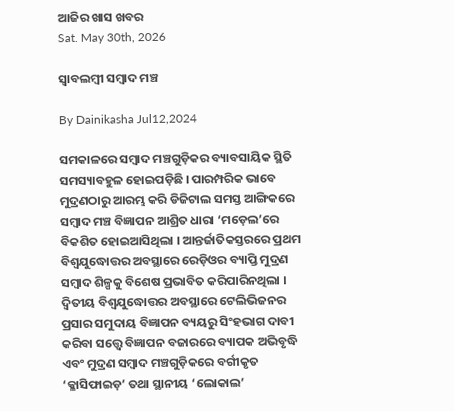ଆଜିର ଖାସ ଖବର
Sat. May 30th, 2026

ସ୍ୱାବଲମ୍ୱୀ ସମ୍ୱାଦ ମଞ୍ଚ

By Dainikasha Jul12,2024

ସମକାଳରେ ସମ୍ୱାଦ ମଞ୍ଚଗୁଡ଼ିକର ବ୍ୟାବସାୟିକ ସ୍ଥିତି ସମସ୍ୟାବହୁଳ ହୋଇପଡ଼ିଛି । ପାରମ୍ପରିକ ଭାବେ ମୁଦ୍ରଣଠାରୁ ଆରମ୍ଭ କରି ଡିଜିଟାଲ ସମସ୍ତ ଆଙ୍ଗିକରେ ସମ୍ୱାଦ ମଞ୍ଚ ବିଜ୍ଞାପନ ଆଶ୍ରିତ ଧାରା ‘ମଡ଼େଲ’ରେ ବିକଶିତ ହୋଇଆସିଥିଲା । ଆନ୍ତର୍ଜାତିକସ୍ତରରେ ପ୍ରଥମ ବିଶ୍ୱଯୁଦ୍ଧୋତ୍ତର ଅବସ୍ଥାରେ ରେଡ଼ିଓର ବ୍ୟାପ୍ତି ମୁଦ୍ରଣ ସମ୍ୱାଦ ଶିଳ୍ପକୁ ବିଶେଷ ପ୍ରଭାବିତ କରିପାରିନଥିଲା । ଦ୍ୱିତୀୟ ବିଶ୍ୱଯୁଦ୍ଧୋତ୍ତର ଅବସ୍ଥାରେ ଟେଲିଭିଜନର ପ୍ରସାର ସମୁଦାୟ ବିଜ୍ଞାପନ ବ୍ୟୟରୁ ସିଂହଭାଗ ଦାବୀ କରିବା ସତ୍ତ୍ୱେ ବିଜ୍ଞାପନ ବଜାରରେ ବ୍ୟାପକ ଅଭିବୃଦ୍ଧି ଏବଂ ମୁଦ୍ରଣ ସମ୍ୱାଦ ମଞ୍ଚଗୁଡ଼ିକରେ ବର୍ଗୀକୃତ ‘କ୍ଳାସିଫାଇଡ଼’ ତଥା ସ୍ଥାନୀୟ ‘ଲୋକାଲ’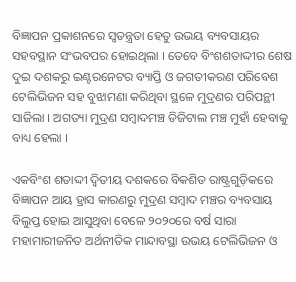ବିଜ୍ଞାପନ ପ୍ରକାଶନରେ ସ୍ୱତନ୍ତ୍ରତା ହେତୁ ଉଭୟ ବ୍ୟବସାୟର ସହବସ୍ଥାନ ସଂଭବପର ହୋଇଥିଲା । ତେବେ ବିଂଶଶତାଦ୍ଦୀର ଶେଷ ଦୁଇ ଦଶକରୁ ଇଣ୍ଟରନେଟର ବ୍ୟାପ୍ତି ଓ ଜଗତୀକରଣ ପରିବେଶ ଟେଲିଭିଜନ ସହ ବୁଝାମଣା କରିଥିବା ସ୍ଥଳେ ମୁଦ୍ରଣର ପରିପନ୍ଥୀ ସାଜିଲା । ଅଗତ୍ୟା ମୁଦ୍ରଣ ସମ୍ୱାଦମଞ୍ଚ ଡିଜିଟାଲ ମଞ୍ଚ ମୁହାଁ ହେବାକୁ ବାଧ୍ୟ ହେଲା ।

ଏକବିଂଶ ଶତାଦ୍ଦୀ ଦ୍ୱିତୀୟ ଦଶକରେ ବିକଶିତ ରାଷ୍ଟ୍ରଗୁଡ଼ିକରେ ବିଜ୍ଞାପନ ଆୟ ହ୍ରାସ କାରଣରୁ ମୁଦ୍ରଣ ସମ୍ୱାଦ ମଞ୍ଚର ବ୍ୟବସାୟ ବିଲୁପ୍ତ ହୋଇ ଆସୁଥିବା ବେଳେ ୨୦୨୦ରେ ବର୍ଷ ସାରା ମହାମାରୀଜନିତ ଅର୍ଥନୀତିକ ମାନ୍ଦାବସ୍ଥା ଉଭୟ ଟେଲିଭିଜନ ଓ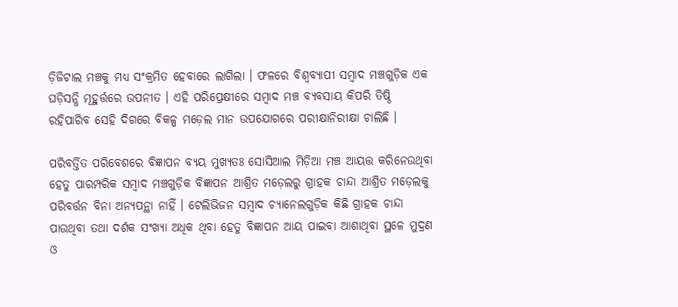ଡ଼ିଜିଟାଲ ମଞ୍ଚକୁ ମଧ୍ୟ ସଂକ୍ରମିତ ହେବାରେ ଲାଗିଲା । ଫଳରେ ବିଶ୍ୱବ୍ୟାପୀ ସମ୍ୱାଦ ମଞ୍ଚଗୁଡ଼ିକ ଏକ ଘଡ଼ିସନ୍ଧି ମୂହୁର୍ତ୍ତରେ ଉପନୀତ । ଏହି ପରିପ୍ରେକ୍ଷୀରେ ସମ୍ୱାଦ ମଞ୍ଚ ବ୍ୟବସାୟ କିପରି ତିଷ୍ଠି ରହିପାରିବ ସେହି ଦିଗରେ ବିକଳ୍ପ ମଡ଼େଲ ମାନ ଉପଯୋଗରେ ପରୀକ୍ଷାନିରୀକ୍ଷା ଚାଲିଛି ।

ପରିବର୍ତ୍ତିତ ପରିବେଶରେ ବିଜ୍ଞାପନ ବ୍ୟୟ ମୁଖ୍ୟତଃ ସୋସିଆଲ ମିଡ଼ିଆ ମଞ୍ଚ ଆୟତ୍ତ କରିନେଉଥିବା ହେତୁ ପାରମ୍ପରିକ ସମ୍ୱାଦ ମଞ୍ଚଗୁଡ଼ିକ ବିଜ୍ଞାପନ ଆଶ୍ରିତ ମଡ଼େଲରୁ ଗ୍ରାହକ ଚାନ୍ଦା ଆଶ୍ରିତ ମଡ଼େଲକୁ ପରିବର୍ତ୍ତନ ବିନା ଅନ୍ୟପନ୍ଥା ନାହିଁ । ଟେଲିଭିଜନ ସମ୍ୱାଦ ଚ୍ୟାନେଲଗୁଡ଼ିକ କିଛି ଗ୍ରାହକ ଚାନ୍ଦା ପାଉଥିବା ତଥା ଦର୍ଶକ ସଂଖ୍ୟା ଅଧିକ ଥିବା ହେତୁ ବିଜ୍ଞାପନ ଆୟ ପାଇବା ଆଶାଥିବା ସ୍ଥଳେ ମୁଦ୍ରଣ ଓ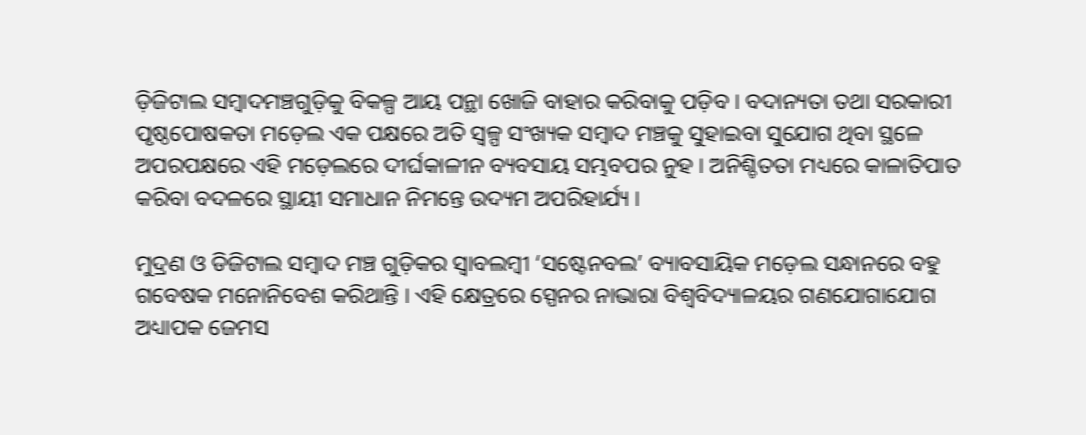ଡ଼ିଜିଟାଲ ସମ୍ୱାଦମଞ୍ଚଗୁଡ଼ିକୁ ବିକଳ୍ପ ଆୟ ପନ୍ଥା ଖୋଜି ବାହାର କରିବାକୁ ପଡ଼ିବ । ବଦାନ୍ୟତା ତଥା ସରକାରୀ ପୃଷ୍ଠପୋଷକତା ମଡ଼େଲ ଏକ ପକ୍ଷରେ ଅତି ସ୍ୱଳ୍ପ ସଂଖ୍ୟକ ସମ୍ୱାଦ ମଞ୍ଚକୁ ସୁହାଇବା ସୁଯୋଗ ଥିବା ସ୍ଥଳେ ଅପରପକ୍ଷରେ ଏହି ମଡ଼େଲରେ ଦୀର୍ଘକାଳୀନ ବ୍ୟବସାୟ ସମ୍ଭବପର ନୁହ । ଅନିଶ୍ଚିତତା ମଧ୍ୟରେ କାଳାତିପାତ କରିବା ବଦଳରେ ସ୍ଥାୟୀ ସମାଧାନ ନିମନ୍ତେ ଉଦ୍ୟମ ଅପରିହାର୍ଯ୍ୟ ।

ମୁଦ୍ରଣ ଓ ଡିଜିଟାଲ ସମ୍ୱାଦ ମଞ୍ଚ ଗୁଡ଼ିକର ସ୍ୱାବଲମ୍ୱୀ ‘ସଷ୍ଟେନବଲ’ ବ୍ୟାବସାୟିକ ମଡ଼େଲ ସନ୍ଧାନରେ ବହୁ ଗବେଷକ ମନୋନିବେଶ କରିଥାନ୍ତି । ଏହି କ୍ଷେତ୍ରରେ ସ୍ପେନର ନାଭାରା ବିଶ୍ୱବିଦ୍ୟାଳୟର ଗଣଯୋଗାଯୋଗ ଅଧ୍ୟାପକ ଜେମସ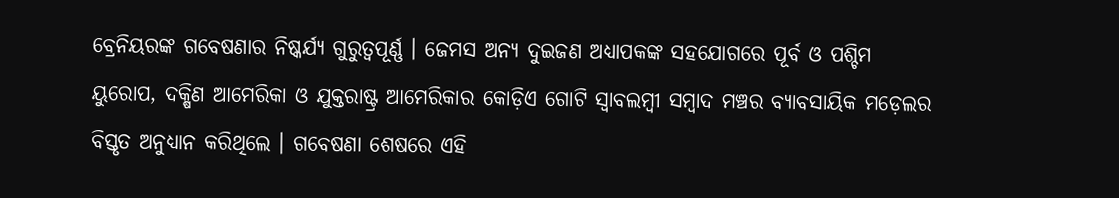ବ୍ରେନିୟରଙ୍କ ଗବେଷଣାର ନିଷ୍କର୍ଯ୍ୟ ଗୁରୁତ୍ୱପୂର୍ଣ୍ଣ । ଜେମସ ଅନ୍ୟ ଦୁଇଜଣ ଅଧ୍ୟାପକଙ୍କ ସହଯୋଗରେ ପୂର୍ବ ଓ ପଶ୍ଚିମ ୟୁରୋପ, ଦକ୍ଷିଣ ଆମେରିକା ଓ ଯୁକ୍ତରାଷ୍ଟ୍ର ଆମେରିକାର କୋଡ଼ିଏ ଗୋଟି ସ୍ୱାବଲମ୍ୱୀ ସମ୍ୱାଦ ମଞ୍ଚର ବ୍ୟାବସାୟିକ ମଡ଼େଲର ବିସ୍ତୃତ ଅନୁଧ୍ୟାନ କରିଥିଲେ । ଗବେଷଣା ଶେଷରେ ଏହି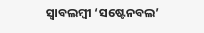ସ୍ୱାବଲମ୍ୱୀ ‘ସଷ୍ଟେନବଲ’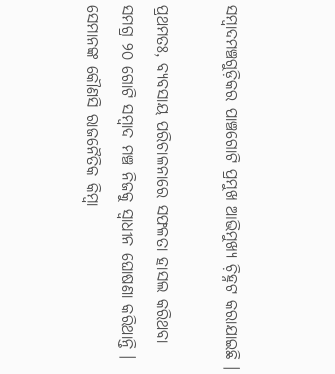ସମ୍ୱାଦମଞ୍ଚଗୁଡ଼ିକର ପାଞ୍ଚଗୋଟି ପ୍ରମୁଖ ଆଭିମୁଖ୍ୟ ଚ଼ିହ୍ନଟ କରାଯାଇଛି ।

ପ୍ରଥମତଃ, ବ୍ୟବସାୟ ପରିଚାଳନାରେ ସଫଳତା ହାସଲ କରିଥବା ସମଗ୍ର ୨୦ ଗୋଟି ସମ୍ୱାଦ ମଞ୍ଚ ନିଜକୁ ସ୍ୱାଧୀନ ଘୋଷଣା କରିଥାନ୍ତି । ସେମାନଙ୍କ କୌଣସି ରାଜନୈତିକ କିମ୍ୱା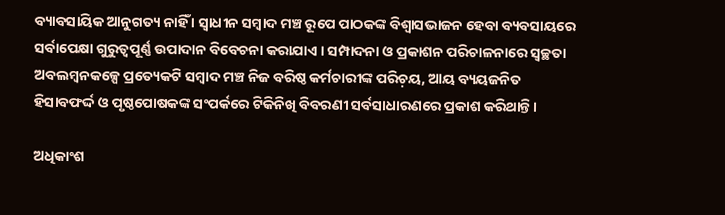ବ୍ୟାବସାୟିକ ଆନୁଗତ୍ୟ ନାହିଁ । ସ୍ୱାଧୀନ ସମ୍ୱାଦ ମଞ୍ଚ ରୂପେ ପାଠକଙ୍କ ବିଶ୍ୱାସଭାଜନ ହେବା ବ୍ୟବସାୟରେ ସର୍ବାପେକ୍ଷା ଗୁରୁତ୍ୱପୂର୍ଣ୍ଣ ଉପାଦାନ ବିବେଚନା କରାଯାଏ । ସମ୍ପାଦନା ଓ ପ୍ରକାଶନ ପରିଚାଳନାରେ ସ୍ୱଚ୍ଛତା ଅବଲମ୍ୱନକଳ୍ପେ ପ୍ରତ୍ୟେକଟି ସମ୍ୱାଦ ମଞ୍ଚ ନିଜ ବରିଷ୍ଠ କର୍ମଚାରୀଙ୍କ ପରିଚ଼ୟ, ଆୟ ବ୍ୟୟଜନିତ ହିସାବଫର୍ଦ୍ଦ ଓ ପୃଷ୍ଠପୋଷକଙ୍କ ସଂପର୍କରେ ଟିକିନିଖି ବିବରଣୀ ସର୍ବସାଧାରଣରେ ପ୍ରକାଶ କରିଥାନ୍ତି ।

ଅଧିକାଂଶ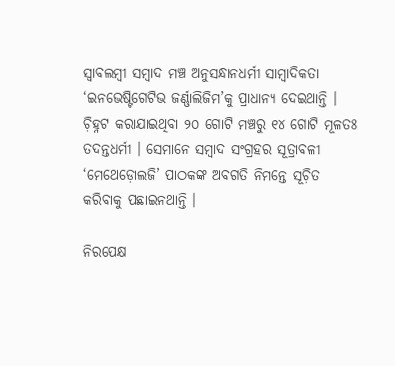ସ୍ୱାବଲମ୍ୱୀ ସମ୍ୱାଦ ମଞ୍ଚ ଅନୁସନ୍ଧାନଧର୍ମୀ ସାମ୍ୱାଦିକତା ‘ଇନଭେଷ୍ଟିଗେଟିଭ ଜର୍ଣ୍ଣାଲିଜିମ’କୁ ପ୍ରାଧାନ୍ୟ ଦେଇଥାନ୍ତି । ଚ଼ିହ୍ନଟ କରାଯାଇଥିବା ୨୦ ଗୋଟି ମଞ୍ଚରୁ ୧୪ ଗୋଟି ମୂଳତଃ ତଦନ୍ତଧର୍ମୀ । ସେମାନେ ସମ୍ୱାଦ ସଂଗ୍ରହର ସୂତ୍ରାବଳୀ ‘ମେଥେଡ଼ୋଲଜି’ ପାଠକଙ୍କ ଅବଗତି ନିମନ୍ତେ ସୂଚ଼ିତ କରିବାକୁ ପଛାଇନଥାନ୍ତି ।

ନିରପେକ୍ଷ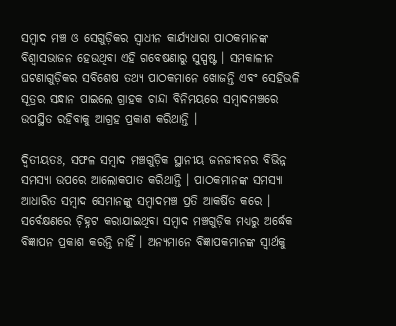ସମ୍ୱାଦ ମଞ୍ଚ ଓ ସେଗୁଡ଼ିକର ସ୍ୱାଧୀନ କାର୍ଯ୍ୟଧାରା ପାଠକମାନଙ୍କ ବିଶ୍ୱାସଭାଜନ ହେଉଥିବା ଏହି ଗବେଷଣାରୁ ସୁସ୍ପଷ୍ଟ । ସମକାଳୀନ ଘଟଣାଗୁଡ଼ିକର ସବିଶେଷ ତଥ୍ୟ ପାଠକମାନେ ଖୋଜନ୍ତି ଏବଂ ସେହିଭଳି ସୂତ୍ରର ସନ୍ଧାନ ପାଇଲେ ଗ୍ରାହକ ଚାନ୍ଦା ବିନିମୟରେ ସମ୍ୱାଦମଞ୍ଚରେ ଉପସ୍ଥିତ ରହିବାକୁ ଆଗ୍ରହ ପ୍ରକାଶ କରିଥାନ୍ତି ।

ଦ୍ୱିତୀୟତଃ, ସଫଳ ସମ୍ୱାଦ ମଞ୍ଚଗୁଡ଼ିକ ସ୍ଥାନୀୟ ଜନଜୀବନର ବିଭିନ୍ନ ସମସ୍ୟା ଉପରେ ଆଲୋକପାତ କରିଥାନ୍ତି । ପାଠକମାନଙ୍କ ସମସ୍ୟା ଆଧାରିତ ସମ୍ୱାଦ ସେମାନଙ୍କୁ ସମ୍ୱାଦମଞ୍ଚ ପ୍ରତି ଆକର୍ଷିତ କରେ । ସର୍ବେକ୍ଷଣରେ ଚ଼ିହ୍ନଟ କରାଯାଇଥିବା ସମ୍ୱାଦ ମଞ୍ଚଗୁଡ଼ିକ ମଧ୍ୟରୁ ଅର୍ଦ୍ଧେକ ବିଜ୍ଞାପନ ପ୍ରକାଶ କରନ୍ତି ନାହିଁ । ଅନ୍ୟମାନେ ବିଜ୍ଞାପକମାନଙ୍କ ସ୍ୱାର୍ଥକୁ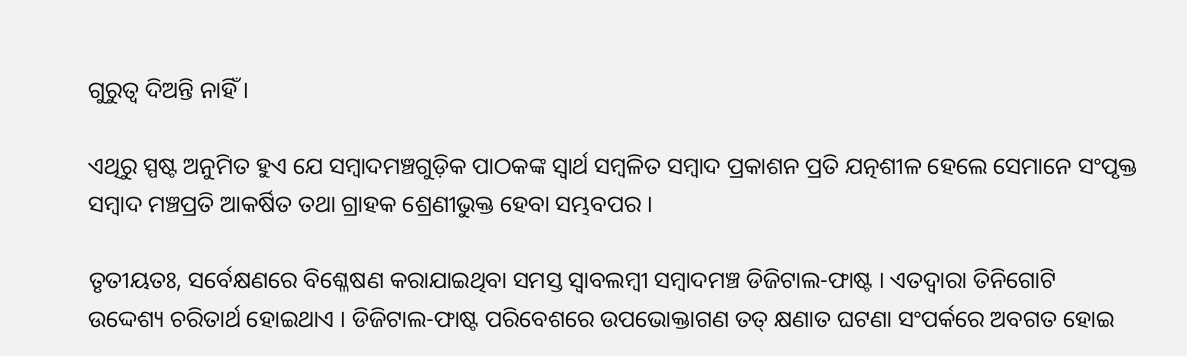ଗୁରୁତ୍ୱ ଦିଅନ୍ତି ନାହିଁ ।

ଏଥିରୁ ସ୍ପଷ୍ଟ ଅନୁମିତ ହୁଏ ଯେ ସମ୍ୱାଦମଞ୍ଚଗୁଡ଼ିକ ପାଠକଙ୍କ ସ୍ୱାର୍ଥ ସମ୍ୱଳିତ ସମ୍ୱାଦ ପ୍ରକାଶନ ପ୍ରତି ଯତ୍ନଶୀଳ ହେଲେ ସେମାନେ ସଂପୃକ୍ତ ସମ୍ୱାଦ ମଞ୍ଚପ୍ରତି ଆକର୍ଷିତ ତଥା ଗ୍ରାହକ ଶ୍ରେଣୀଭୁକ୍ତ ହେବା ସମ୍ଭବପର ।

ତୃତୀୟତଃ, ସର୍ବେକ୍ଷଣରେ ବିଶ୍ଳେଷଣ କରାଯାଇଥିବା ସମସ୍ତ ସ୍ୱାବଲମ୍ୱୀ ସମ୍ୱାଦମଞ୍ଚ ଡିଜିଟାଲ-ଫାଷ୍ଟ । ଏତଦ୍ୱାରା ତିନିଗୋଟି ଉଦ୍ଦେଶ୍ୟ ଚରିତାର୍ଥ ହୋଇଥାଏ । ଡିଜିଟାଲ-ଫାଷ୍ଟ ପରିବେଶରେ ଉପଭୋକ୍ତାଗଣ ତତ୍ କ୍ଷଣାତ ଘଟଣା ସଂପର୍କରେ ଅବଗତ ହୋଇ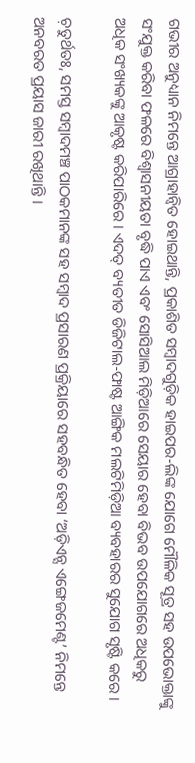ଗଭୀର ଅନୁଧ୍ୟାନ ନିମନ୍ତେ ଆଗ୍ରାହାନ୍ୱିତ ହୋଇଥାନ୍ତି, ପ୍ରକାଶିତ ସମ୍ୱାଦଗୁଡ଼ିକ ହାଇପର-ଲିଙ୍କ ଯୋଗେ ମୌଳିକ ସୂତ୍ର ସହ ଉପଭୋକ୍ତାଙ୍କୁ ସଂଯୁକ୍ତ କରିବା ଫଳରେ ବିଶ୍ୱାସନୀୟତା ବୃଦ୍ଧି ପାଏ ଏବଂ ସୋସିଆଲ ମିଡ଼ିଆରେ ସେୟାର ହେବା ବିଭବ ଉପଯୋଗରେ ଅଧିକରୁ ଅଧିକ ସଂଖ୍ୟକଙ୍କୁ ଆକୃଷ୍ଟ କରିପାରିରେ । ଏଦତ୍ ବ୍ୟତୀତ ଡିଜିଟାଲ-ଫାଷ୍ଟ ଆଙ୍ଗିକ ମଲଟିମିଡ଼ିଆ ବ୍ୟବହାରର ସୁଯୋଗ ସୃଷ୍ଟି କରେ ।

ଚ଼ତୁର୍ଥତଃ, ସମସ୍ତ ସମ୍ୱାଦମଞ୍ଚ ପାଠକମାନଙ୍କ ସହ ସମ୍ୱାଦ ପ୍ରସାରଣ ପ୍ରକ୍ରିୟାରେ ସହବନ୍ଧିତ ହେବା ‘ଅଡ଼ିଏନ୍ସ ଏଙ୍ଗେଜମେଣ୍ଟ’ ନିମନ୍ତେ ଅନବରତ ପ୍ରୟାସ ଜାରୀ ରଖିଥାନ୍ତି ।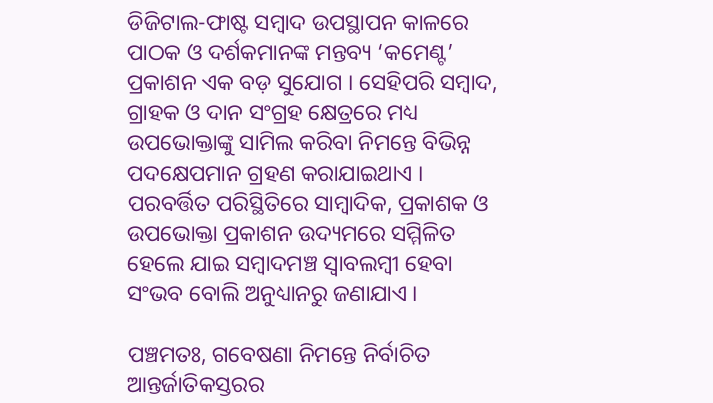ଡିଜିଟାଲ-ଫାଷ୍ଟ ସମ୍ୱାଦ ଉପସ୍ଥାପନ କାଳରେ ପାଠକ ଓ ଦର୍ଶକମାନଙ୍କ ମନ୍ତବ୍ୟ ‘କମେଣ୍ଟ’ ପ୍ରକାଶନ ଏକ ବଡ଼ ସୁଯୋଗ । ସେହିପରି ସମ୍ୱାଦ, ଗ୍ରାହକ ଓ ଦାନ ସଂଗ୍ରହ କ୍ଷେତ୍ରରେ ମଧ୍ୟ ଉପଭୋକ୍ତାଙ୍କୁ ସାମିଲ କରିବା ନିମନ୍ତେ ବିଭିନ୍ନ ପଦକ୍ଷେପମାନ ଗ୍ରହଣ କରାଯାଇଥାଏ । ପରବର୍ତ୍ତିତ ପରିସ୍ଥିତିରେ ସାମ୍ୱାଦିକ, ପ୍ରକାଶକ ଓ ଉପଭୋକ୍ତା ପ୍ରକାଶନ ଉଦ୍ୟମରେ ସମ୍ମିଳିତ ହେଲେ ଯାଇ ସମ୍ୱାଦମଞ୍ଚ ସ୍ୱାବଲମ୍ୱୀ ହେବା ସଂଭବ ବୋଲି ଅନୁଧ୍ୟାନରୁ ଜଣାଯାଏ ।

ପଞ୍ଚମତଃ, ଗବେଷଣା ନିମନ୍ତେ ନିର୍ବାଚିତ ଆନ୍ତର୍ଜାତିକସ୍ତରର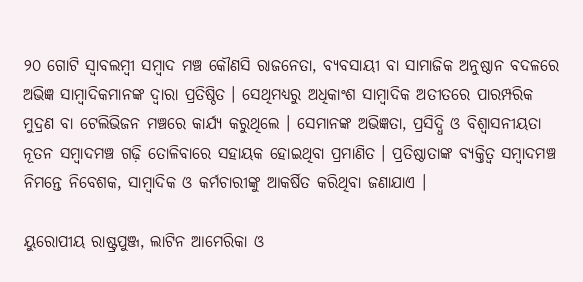୨୦ ଗୋଟି ସ୍ୱାବଲମ୍ୱୀ ସମ୍ୱାଦ ମଞ୍ଚ କୌଣସି ରାଜନେତା, ବ୍ୟବସାୟୀ ବା ସାମାଜିକ ଅନୁଷ୍ଠାନ ବଦଳରେ ଅଭିଜ୍ଞ ସାମ୍ୱାଦିକମାନଙ୍କ ଦ୍ୱାରା ପ୍ରତିଷ୍ଠିତ । ସେଥିମଧ୍ୟରୁ ଅଧିକାଂଶ ସାମ୍ୱାଦିକ ଅତୀତରେ ପାରମ୍ପରିକ ମୁଦ୍ରଣ ବା ଟେଲିଭିଜନ ମଞ୍ଚରେ କାର୍ଯ୍ୟ କରୁଥିଲେ । ସେମାନଙ୍କ ଅଭିଜ୍ଞତା, ପ୍ରସିଦ୍ଧି ଓ ବିଶ୍ୱାସନୀୟତା ନୂତନ ସମ୍ୱାଦମଞ୍ଚ ଗଢ଼ି ତୋଳିବାରେ ସହାୟକ ହୋଇଥିବା ପ୍ରମାଣିତ । ପ୍ରତିଷ୍ଠାତାଙ୍କ ବ୍ୟକ୍ତିତ୍ୱ ସମ୍ୱାଦମଞ୍ଚ ନିମନ୍ତେ ନିବେଶକ, ସାମ୍ୱାଦିକ ଓ କର୍ମଚାରୀଙ୍କୁ ଆକର୍ଷିତ କରିଥିବା ଜଣାଯାଏ ।

ୟୁରୋପୀୟ ରାଷ୍ଟ୍ରପୁଞ୍ଜ, ଲାଟିନ ଆମେରିକା ଓ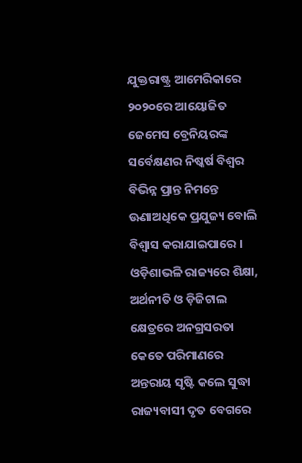ଯୁକ୍ତରାଷ୍ଟ୍ର ଆମେରିକାରେ ୨୦୨୦ରେ ଆୟୋଜିତ ଜେମେସ ବ୍ରେନିୟରଙ୍କ ସର୍ବେକ୍ଷଣର ନିଷ୍କର୍ଷ ବିଶ୍ୱର ବିଭିନ୍ନ ପ୍ରାନ୍ତ ନିମନ୍ତେ ଊଣାଅଧିକେ ପ୍ରଯୁଜ୍ୟ ବୋଲି ବିଶ୍ୱାସ କରାଯାଇପାରେ । ଓଡ଼ିଶାଭଳି ରାଜ୍ୟରେ ଶିକ୍ଷା, ଅର୍ଥନୀତି ଓ ଡ଼ିଜିଟାଲ କ୍ଷେତ୍ରରେ ଅନଗ୍ରସରତା କେତେ ପରିମାଣରେ ଅନ୍ତରାୟ ସୃଷ୍ଟି କଲେ ସୁଦ୍ଧା ରାଜ୍ୟବାସୀ ଦୃତ ବେଗରେ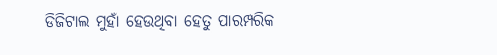ଡିଜିଟାଲ ମୁହାଁ ହେଉଥିବା ହେତୁ ପାରମ୍ପରିକ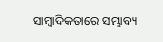ସାମ୍ୱାଦିକତାରେ ସମ୍ଭାବ୍ୟ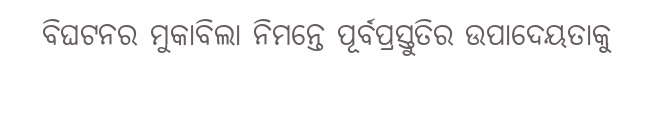ବିଘଟନର ମୁକାବିଲା ନିମନ୍ତେ ପୂର୍ବପ୍ରସ୍ତୁତିର ଉପାଦେୟତାକୁ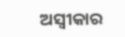ଅସ୍ୱୀକାର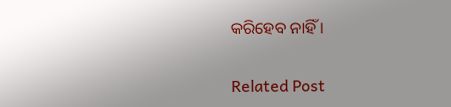କରିହେବ ନାହିଁ ।

Related Post